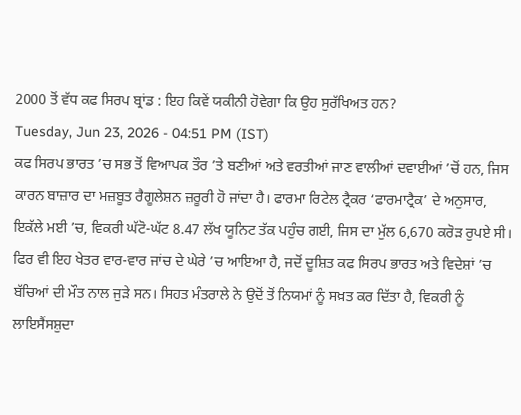2000 ਤੋਂ ਵੱਧ ਕਫ ਸਿਰਪ ਬ੍ਰਾਂਡ : ਇਹ ਕਿਵੇਂ ਯਕੀਨੀ ਹੋਵੇਗਾ ਕਿ ਉਹ ਸੁਰੱਖਿਅਤ ਹਨ?
Tuesday, Jun 23, 2026 - 04:51 PM (IST)
ਕਫ ਸਿਰਪ ਭਾਰਤ ’ਚ ਸਭ ਤੋਂ ਵਿਆਪਕ ਤੌਰ ’ਤੇ ਬਣੀਆਂ ਅਤੇ ਵਰਤੀਆਂ ਜਾਣ ਵਾਲੀਆਂ ਦਵਾਈਆਂ ’ਚੋਂ ਹਨ, ਜਿਸ ਕਾਰਨ ਬਾਜ਼ਾਰ ਦਾ ਮਜ਼ਬੂਤ ਰੈਗੂਲੇਸ਼ਨ ਜ਼ਰੂਰੀ ਹੋ ਜਾਂਦਾ ਹੈ। ਫਾਰਮਾ ਰਿਟੇਲ ਟ੍ਰੈਕਰ ‘ਫਾਰਮਾਟ੍ਰੈਕ’ ਦੇ ਅਨੁਸਾਰ, ਇਕੱਲੇ ਮਈ ’ਚ, ਵਿਕਰੀ ਘੱਟੋ-ਘੱਟ 8.47 ਲੱਖ ਯੂਨਿਟ ਤੱਕ ਪਹੁੰਚ ਗਈ, ਜਿਸ ਦਾ ਮੁੱਲ 6,670 ਕਰੋੜ ਰੁਪਏ ਸੀ। ਫਿਰ ਵੀ ਇਹ ਖੇਤਰ ਵਾਰ-ਵਾਰ ਜਾਂਚ ਦੇ ਘੇਰੇ ’ਚ ਆਇਆ ਹੈ, ਜਦੋਂ ਦੂਸ਼ਿਤ ਕਫ ਸਿਰਪ ਭਾਰਤ ਅਤੇ ਵਿਦੇਸ਼ਾਂ ’ਚ ਬੱਚਿਆਂ ਦੀ ਮੌਤ ਨਾਲ ਜੁੜੇ ਸਨ। ਸਿਹਤ ਮੰਤਰਾਲੇ ਨੇ ਉਦੋਂ ਤੋਂ ਨਿਯਮਾਂ ਨੂੰ ਸਖ਼ਤ ਕਰ ਦਿੱਤਾ ਹੈ, ਵਿਕਰੀ ਨੂੰ ਲਾਇਸੈਂਸਸ਼ੁਦਾ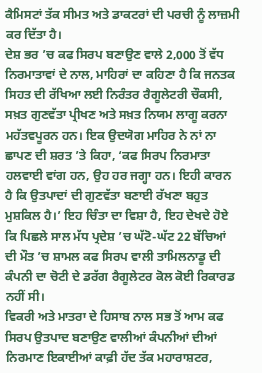ਕੈਮਿਸਟਾਂ ਤੱਕ ਸੀਮਤ ਅਤੇ ਡਾਕਟਰਾਂ ਦੀ ਪਰਚੀ ਨੂੰ ਲਾਜ਼ਮੀ ਕਰ ਦਿੱਤਾ ਹੈ।
ਦੇਸ਼ ਭਰ ’ਚ ਕਫ ਸਿਰਪ ਬਣਾਉਣ ਵਾਲੇ 2,000 ਤੋਂ ਵੱਧ ਨਿਰਮਾਤਾਵਾਂ ਦੇ ਨਾਲ, ਮਾਹਿਰਾਂ ਦਾ ਕਹਿਣਾ ਹੈ ਕਿ ਜਨਤਕ ਸਿਹਤ ਦੀ ਰੱਖਿਆ ਲਈ ਨਿਰੰਤਰ ਰੈਗੂਲੇਟਰੀ ਚੌਕਸੀ, ਸਖ਼ਤ ਗੁਣਵੱਤਾ ਪ੍ਰੀਖਣ ਅਤੇ ਸਖ਼ਤ ਨਿਯਮ ਲਾਗੂ ਕਰਨਾ ਮਹੱਤਵਪੂਰਨ ਹਨ। ਇਕ ਉਦਯੋਗ ਮਾਹਿਰ ਨੇ ਨਾਂ ਨਾ ਛਾਪਣ ਦੀ ਸ਼ਰਤ ’ਤੇ ਕਿਹਾ, ‘ਕਫ ਸਿਰਪ ਨਿਰਮਾਤਾ ਹਲਵਾਈ ਵਾਂਗ ਹਨ, ਉਹ ਹਰ ਜਗ੍ਹਾ ਹਨ। ਇਹੀ ਕਾਰਨ ਹੈ ਕਿ ਉਤਪਾਦਾਂ ਦੀ ਗੁਣਵੱਤਾ ਬਣਾਈ ਰੱਖਣਾ ਬਹੁਤ ਮੁਸ਼ਕਿਲ ਹੈ।’ ਇਹ ਚਿੰਤਾ ਦਾ ਵਿਸ਼ਾ ਹੈ, ਇਹ ਦੇਖਦੇ ਹੋਏ ਕਿ ਪਿਛਲੇ ਸਾਲ ਮੱਧ ਪ੍ਰਦੇਸ਼ ’ਚ ਘੱਟੋ-ਘੱਟ 22 ਬੱਚਿਆਂ ਦੀ ਮੌਤ ’ਚ ਸ਼ਾਮਲ ਕਫ ਸਿਰਪ ਵਾਲੀ ਤਾਮਿਲਨਾਡੂ ਦੀ ਕੰਪਨੀ ਦਾ ਚੋਟੀ ਦੇ ਡਰੱਗ ਰੈਗੂਲੇਟਰ ਕੋਲ ਕੋਈ ਰਿਕਾਰਡ ਨਹੀਂ ਸੀ।
ਵਿਕਰੀ ਅਤੇ ਮਾਤਰਾ ਦੇ ਹਿਸਾਬ ਨਾਲ ਸਭ ਤੋਂ ਆਮ ਕਫ ਸਿਰਪ ਉਤਪਾਦ ਬਣਾਉਣ ਵਾਲੀਆਂ ਕੰਪਨੀਆਂ ਦੀਆਂ ਨਿਰਮਾਣ ਇਕਾਈਆਂ ਕਾਫ਼ੀ ਹੱਦ ਤੱਕ ਮਹਾਰਾਸ਼ਟਰ,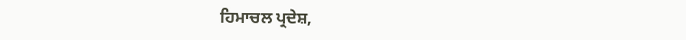ਹਿਮਾਚਲ ਪ੍ਰਦੇਸ਼,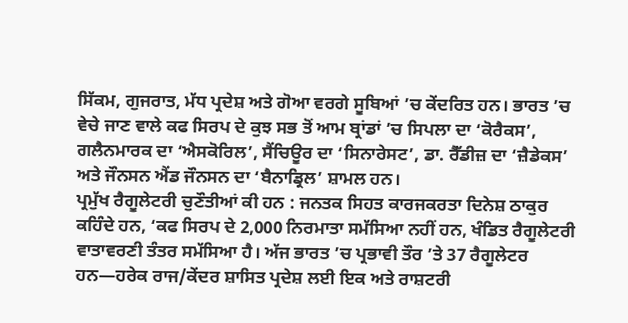ਸਿੱਕਮ, ਗੁਜਰਾਤ, ਮੱਧ ਪ੍ਰਦੇਸ਼ ਅਤੇ ਗੋਆ ਵਰਗੇ ਸੂਬਿਆਂ ’ਚ ਕੇਂਦਰਿਤ ਹਨ। ਭਾਰਤ ’ਚ ਵੇਚੇ ਜਾਣ ਵਾਲੇ ਕਫ ਸਿਰਪ ਦੇ ਕੁਝ ਸਭ ਤੋਂ ਆਮ ਬ੍ਰਾਂਡਾਂ ’ਚ ਸਿਪਲਾ ਦਾ ‘ਕੋਰੈਕਸ’, ਗਲੈਨਮਾਰਕ ਦਾ ‘ਐਸਕੋਰਿਲ’, ਸੈਂਚਿਊਰ ਦਾ ‘ਸਿਨਾਰੇਸਟ’, ਡਾ. ਰੈੱਡੀਜ਼ ਦਾ ‘ਜ਼ੈਡੇਕਸ’ ਅਤੇ ਜੌਨਸਨ ਐਂਡ ਜੌਨਸਨ ਦਾ ‘ਬੈਨਾਡ੍ਰਿਲ’ ਸ਼ਾਮਲ ਹਨ।
ਪ੍ਰਮੁੱਖ ਰੈਗੂਲੇਟਰੀ ਚੁਣੌਤੀਆਂ ਕੀ ਹਨ : ਜਨਤਕ ਸਿਹਤ ਕਾਰਜਕਰਤਾ ਦਿਨੇਸ਼ ਠਾਕੁਰ ਕਹਿੰਦੇ ਹਨ, ‘ਕਫ ਸਿਰਪ ਦੇ 2,000 ਨਿਰਮਾਤਾ ਸਮੱਸਿਆ ਨਹੀਂ ਹਨ, ਖੰਡਿਤ ਰੈਗੂਲੇਟਰੀ ਵਾਤਾਵਰਣੀ ਤੰਤਰ ਸਮੱਸਿਆ ਹੈ। ਅੱਜ ਭਾਰਤ ’ਚ ਪ੍ਰਭਾਵੀ ਤੌਰ ’ਤੇ 37 ਰੈਗੂਲੇਟਰ ਹਨ—ਹਰੇਕ ਰਾਜ/ਕੇਂਦਰ ਸ਼ਾਸਿਤ ਪ੍ਰਦੇਸ਼ ਲਈ ਇਕ ਅਤੇ ਰਾਸ਼ਟਰੀ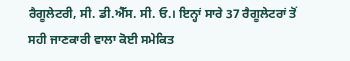ਰੈਗੂਲੇਟਰੀ, ਸੀ. ਡੀ.ਐੱਸ. ਸੀ. ਓ.। ਇਨ੍ਹਾਂ ਸਾਰੇ 37 ਰੈਗੂਲੇਟਰਾਂ ਤੋਂ ਸਹੀ ਜਾਣਕਾਰੀ ਵਾਲਾ ਕੋਈ ਸਮੇਕਿਤ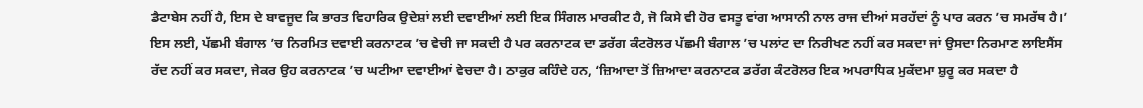ਡੈਟਾਬੇਸ ਨਹੀਂ ਹੈ, ਇਸ ਦੇ ਬਾਵਜੂਦ ਕਿ ਭਾਰਤ ਵਿਹਾਰਿਕ ਉਦੇਸ਼ਾਂ ਲਈ ਦਵਾਈਆਂ ਲਈ ਇਕ ਸਿੰਗਲ ਮਾਰਕੀਟ ਹੈ, ਜੋ ਕਿਸੇ ਵੀ ਹੋਰ ਵਸਤੂ ਵਾਂਗ ਆਸਾਨੀ ਨਾਲ ਰਾਜ ਦੀਆਂ ਸਰਹੱਦਾਂ ਨੂੰ ਪਾਰ ਕਰਨ ’ਚ ਸਮਰੱਥ ਹੈ।’
ਇਸ ਲਈ, ਪੱਛਮੀ ਬੰਗਾਲ ’ਚ ਨਿਰਮਿਤ ਦਵਾਈ ਕਰਨਾਟਕ ’ਚ ਵੇਚੀ ਜਾ ਸਕਦੀ ਹੈ ਪਰ ਕਰਨਾਟਕ ਦਾ ਡਰੱਗ ਕੰਟਰੋਲਰ ਪੱਛਮੀ ਬੰਗਾਲ ’ਚ ਪਲਾਂਟ ਦਾ ਨਿਰੀਖਣ ਨਹੀਂ ਕਰ ਸਕਦਾ ਜਾਂ ਉਸਦਾ ਨਿਰਮਾਣ ਲਾਇਸੈਂਸ ਰੱਦ ਨਹੀਂ ਕਰ ਸਕਦਾ, ਜੇਕਰ ਉਹ ਕਰਨਾਟਕ ’ਚ ਘਟੀਆ ਦਵਾਈਆਂ ਵੇਚਦਾ ਹੈ। ਠਾਕੁਰ ਕਹਿੰਦੇ ਹਨ, ‘ਜ਼ਿਆਦਾ ਤੋਂ ਜ਼ਿਆਦਾ ਕਰਨਾਟਕ ਡਰੱਗ ਕੰਟਰੋਲਰ ਇਕ ਅਪਰਾਧਿਕ ਮੁਕੱਦਮਾ ਸ਼ੁਰੂ ਕਰ ਸਕਦਾ ਹੈ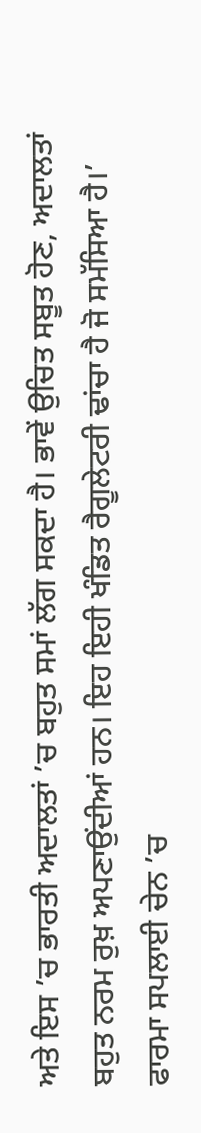ਅਤੇ ਇਸ ’ਚ ਭਾਰਤੀ ਅਦਾਲਤਾਂ ’ਚ ਬਹੁਤ ਸਮਾਂ ਲੱਗ ਸਕਦਾ ਹੈ। ਭਾਵੇਂ ਉਚਿਤ ਸਬੂਤ ਹੋਣ, ਅਦਾਲਤਾਂ ਬਹੁਤ ਨਰਮ ਰੁਖ਼ ਅਪਣਾਉਂਦੀਆਂ ਹਨ। ਇਹ ਇਹੀ ਖੰਡਿਤ ਰੈਗੂਲੇਟਰੀ ਢਾਂਚਾ ਹੈ ਜੋ ਸਮੱਸਿਆ ਹੈ।’
ਫਾਰਮਾ ਸਪਲਾਈ ਚੇਨ ’ਚ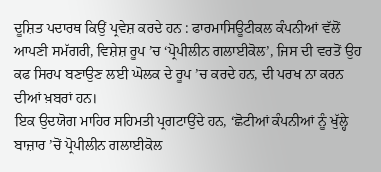ਦੂਸ਼ਿਤ ਪਦਾਰਥ ਕਿਉਂ ਪ੍ਰਵੇਸ਼ ਕਰਦੇ ਹਨ : ਫਾਰਮਾਸਿਊਟੀਕਲ ਕੰਪਨੀਆਂ ਵੱਲੋਂ ਆਪਣੀ ਸਮੱਗਰੀ, ਵਿਸ਼ੇਸ਼ ਰੂਪ ’ਚ ‘ਪ੍ਰੋਪੀਲੀਨ ਗਲਾਈਕੋਲ’, ਜਿਸ ਦੀ ਵਰਤੋਂ ਉਹ ਕਫ ਸਿਰਪ ਬਣਾਉਣ ਲਈ ਘੋਲਕ ਦੇ ਰੂਪ ’ਚ ਕਰਦੇ ਹਨ, ਦੀ ਪਰਖ ਨਾ ਕਰਨ ਦੀਆਂ ਖ਼ਬਰਾਂ ਹਨ।
ਇਕ ਉਦਯੋਗ ਮਾਹਿਰ ਸਹਿਮਤੀ ਪ੍ਰਗਟਾਉਂਦੇ ਹਨ, ‘ਛੋਟੀਆਂ ਕੰਪਨੀਆਂ ਨੂੰ ਖੁੱਲ੍ਹੇ ਬਾਜ਼ਾਰ ’ਚੋਂ ਪ੍ਰੋਪੀਲੀਨ ਗਲਾਈਕੋਲ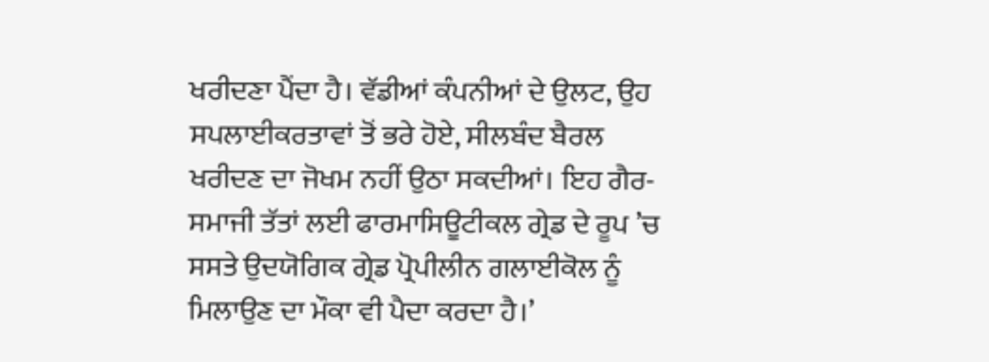ਖਰੀਦਣਾ ਪੈਂਦਾ ਹੈ। ਵੱਡੀਆਂ ਕੰਪਨੀਆਂ ਦੇ ਉਲਟ, ਉਹ ਸਪਲਾਈਕਰਤਾਵਾਂ ਤੋਂ ਭਰੇ ਹੋਏ, ਸੀਲਬੰਦ ਬੈਰਲ ਖਰੀਦਣ ਦਾ ਜੋਖਮ ਨਹੀਂ ਉਠਾ ਸਕਦੀਆਂ। ਇਹ ਗੈਰ-ਸਮਾਜੀ ਤੱਤਾਂ ਲਈ ਫਾਰਮਾਸਿਊਟੀਕਲ ਗ੍ਰੇਡ ਦੇ ਰੂਪ ’ਚ ਸਸਤੇ ਉਦਯੋਗਿਕ ਗ੍ਰੇਡ ਪ੍ਰੋਪੀਲੀਨ ਗਲਾਈਕੋਲ ਨੂੰ ਮਿਲਾਉਣ ਦਾ ਮੌਕਾ ਵੀ ਪੈਦਾ ਕਰਦਾ ਹੈ।’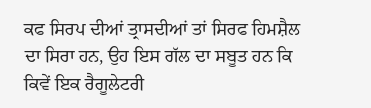ਕਫ ਸਿਰਪ ਦੀਆਂ ਤ੍ਰਾਸਦੀਆਂ ਤਾਂ ਸਿਰਫ ਹਿਮਸ਼ੈਲ ਦਾ ਸਿਰਾ ਹਨ, ਉਹ ਇਸ ਗੱਲ ਦਾ ਸਬੂਤ ਹਨ ਕਿ ਕਿਵੇਂ ਇਕ ਰੈਗੂਲੇਟਰੀ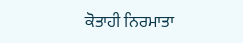ਕੋਤਾਹੀ ਨਿਰਮਾਤਾ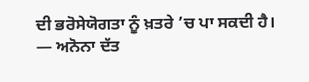ਦੀ ਭਰੋਸੇਯੋਗਤਾ ਨੂੰ ਖ਼ਤਰੇ ’ਚ ਪਾ ਸਕਦੀ ਹੈ।
— ਅਨੋਨਾ ਦੱਤ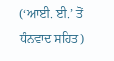(‘ਆਈ. ਈ.’ ਤੋਂ ਧੰਨਵਾਦ ਸਹਿਤ)